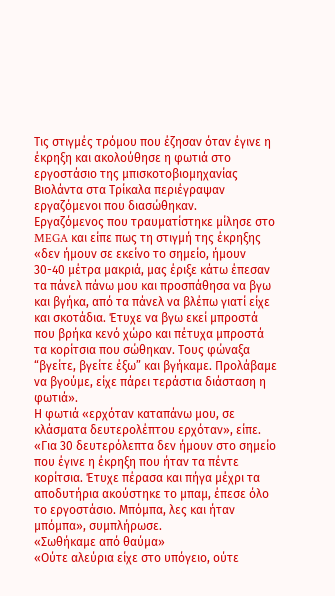Τις στιγμές τρόμου που έζησαν όταν έγινε η έκρηξη και ακολούθησε η φωτιά στο εργοστάσιο της μπισκοτοβιομηχανίας Βιολάντα στα Τρίκαλα περιέγραψαν εργαζόμενοι που διασώθηκαν.
Εργαζόμενος που τραυματίστηκε μίλησε στο MEGA και είπε πως τη στιγμή της έκρηξης «δεν ήμουν σε εκείνο το σημείο, ήμουν 30-40 μέτρα μακριά, μας έριξε κάτω έπεσαν τα πάνελ πάνω μου και προσπάθησα να βγω και βγήκα, από τα πάνελ να βλέπω γιατί είχε και σκοτάδια. Έτυχε να βγω εκεί μπροστά που βρήκα κενό χώρο και πέτυχα μπροστά τα κορίτσια που σώθηκαν. Τους φώναξα “βγείτε, βγείτε έξω” και βγήκαμε. Προλάβαμε να βγούμε, είχε πάρει τεράστια διάσταση η φωτιά».
Η φωτιά «ερχόταν καταπάνω μου, σε κλάσματα δευτερολέπτου ερχόταν», είπε. «Για 30 δευτερόλεπτα δεν ήμουν στο σημείο που έγινε η έκρηξη που ήταν τα πέντε κορίτσια. Έτυχε πέρασα και πήγα μέχρι τα αποδυτήρια ακούστηκε το μπαμ, έπεσε όλο το εργοστάσιο. Μπόμπα, λες και ήταν μπόμπα», συμπλήρωσε.
«Σωθήκαμε από θαύμα»
«Ούτε αλεύρια είχε στο υπόγειο, ούτε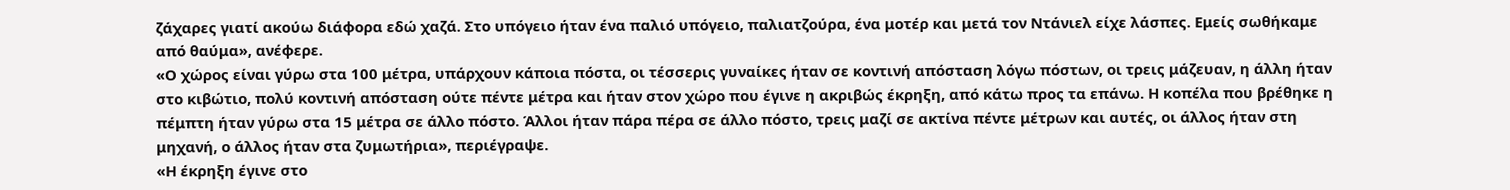ζάχαρες γιατί ακούω διάφορα εδώ χαζά. Στο υπόγειο ήταν ένα παλιό υπόγειο, παλιατζούρα, ένα μοτέρ και μετά τον Ντάνιελ είχε λάσπες. Εμείς σωθήκαμε από θαύμα», ανέφερε.
«Ο χώρος είναι γύρω στα 100 μέτρα, υπάρχουν κάποια πόστα, οι τέσσερις γυναίκες ήταν σε κοντινή απόσταση λόγω πόστων, οι τρεις μάζευαν, η άλλη ήταν στο κιβώτιο, πολύ κοντινή απόσταση ούτε πέντε μέτρα και ήταν στον χώρο που έγινε η ακριβώς έκρηξη, από κάτω προς τα επάνω. Η κοπέλα που βρέθηκε η πέμπτη ήταν γύρω στα 15 μέτρα σε άλλο πόστο. Άλλοι ήταν πάρα πέρα σε άλλο πόστο, τρεις μαζί σε ακτίνα πέντε μέτρων και αυτές, οι άλλος ήταν στη μηχανή, ο άλλος ήταν στα ζυμωτήρια», περιέγραψε.
«Η έκρηξη έγινε στο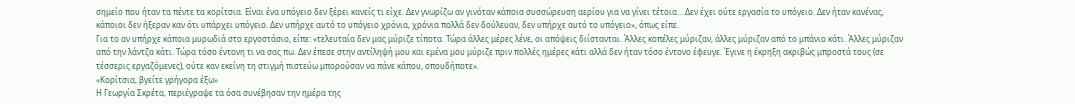σημείο που ήταν τα πέντε τα κορίτσια. Είναι ένα υπόγειο δεν ξέρει κανείς τι είχε. Δεν γνωρίζω αν γινόταν κάποια συσσώρευση αερίου για να γίνει τέτοια… Δεν έχει ούτε εργασία το υπόγειο. Δεν ήταν κανένας, κάποιοι δεν ήξεραν καν ότι υπάρχει υπόγειο. Δεν υπήρχε αυτό το υπόγειο χρόνια, χρόνια πολλά δεν δούλευαν, δεν υπήρχε αυτό το υπόγειο», όπως είπε.
Για το αν υπήρχε κάποια μυρωδιά στο εργοστάσιο, είπε: «τελευταία δεν μας μύριζε τίποτα. Τώρα άλλες μέρες λένε, οι απόψεις διίστανται. Άλλες κοπέλες μύριζαν, άλλες μύριζαν από το μπάνιο κάτι. Άλλες μύριζαν από την λάντζα κάτι. Τώρα τόσο έντονη τι να σας πω. Δεν έπεσε στην αντίληψή μου και εμένα μου μύριζε πριν πολλές ημέρες κάτι αλλά δεν ήταν τόσο έντονο έφευγε. Έγινε η έκρηξη ακριβώς μπροστά τους (σε τέσσερις εργαζόμενες), ούτε καν εκείνη τη στιγμή πιστεύω μπορούσαν να πάνε κάπου, οπουδήποτε».
«Κορίτσια, βγείτε γρήγορα έξω»
Η Γεωργία Σκρέτα, περιέγραψε τα όσα συνέβησαν την ημέρα της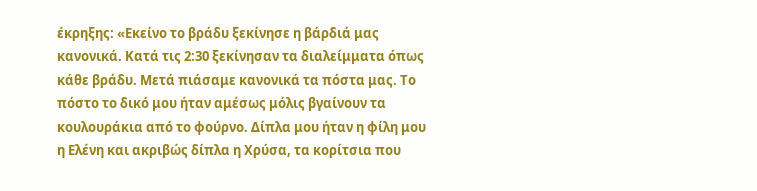έκρηξης: «Εκείνο το βράδυ ξεκίνησε η βάρδιά μας κανονικά. Κατά τις 2:30 ξεκίνησαν τα διαλείμματα όπως κάθε βράδυ. Μετά πιάσαμε κανονικά τα πόστα μας. Το πόστο το δικό μου ήταν αμέσως μόλις βγαίνουν τα κουλουράκια από το φούρνο. Δίπλα μου ήταν η φίλη μου η Ελένη και ακριβώς δίπλα η Χρύσα, τα κορίτσια που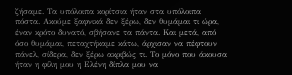ζήσαμε. Τα υπόλοιπα κορίτσια ήταν στα υπόλοιπα πόστα. Ακούμε ξαφνικά δεν ξέρω, δεν θυμάμαι τι ώρα, έναν κρότο δυνατό, σβήσανε τα πάντα. Και μετά, από όσο θυμάμαι, πεταχτήκαμε κάτω, άρχισαν να πέφτουν πάνελ, σίδερα, δεν ξέρω ακριβώς τι. Το μόνο που άκουσα ήταν η φίλη μου η Ελένη δίπλα μου να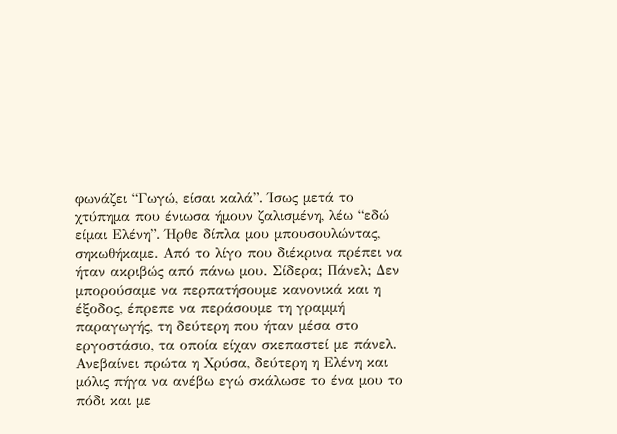φωνάζει “Γωγώ, είσαι καλά”. Ίσως μετά το χτύπημα που ένιωσα ήμουν ζαλισμένη, λέω “εδώ είμαι Ελένη”. Ήρθε δίπλα μου μπουσουλώντας, σηκωθήκαμε. Από το λίγο που διέκρινα πρέπει να ήταν ακριβώς από πάνω μου. Σίδερα; Πάνελ; Δεν μπορούσαμε να περπατήσουμε κανονικά και η έξοδος, έπρεπε να περάσουμε τη γραμμή παραγωγής, τη δεύτερη που ήταν μέσα στο εργοστάσιο, τα οποία είχαν σκεπαστεί με πάνελ. Ανεβαίνει πρώτα η Χρύσα, δεύτερη η Ελένη και μόλις πήγα να ανέβω εγώ σκάλωσε το ένα μου το πόδι και με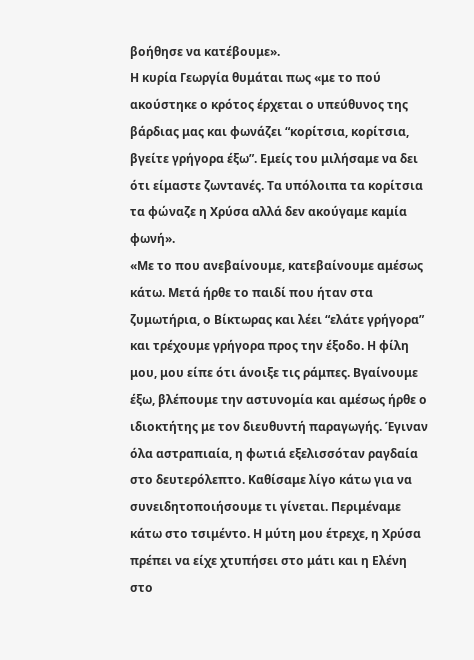βοήθησε να κατέβουμε».
Η κυρία Γεωργία θυμάται πως «με το πού ακούστηκε ο κρότος έρχεται ο υπεύθυνος της βάρδιας μας και φωνάζει “κορίτσια, κορίτσια, βγείτε γρήγορα έξω”. Εμείς του μιλήσαμε να δει ότι είμαστε ζωντανές. Τα υπόλοιπα τα κορίτσια τα φώναζε η Χρύσα αλλά δεν ακούγαμε καμία φωνή».
«Με το που ανεβαίνουμε, κατεβαίνουμε αμέσως κάτω. Μετά ήρθε το παιδί που ήταν στα ζυμωτήρια, ο Βίκτωρας και λέει “ελάτε γρήγορα” και τρέχουμε γρήγορα προς την έξοδο. Η φίλη μου, μου είπε ότι άνοιξε τις ράμπες. Βγαίνουμε έξω, βλέπουμε την αστυνομία και αμέσως ήρθε ο ιδιοκτήτης με τον διευθυντή παραγωγής. Έγιναν όλα αστραπιαία, η φωτιά εξελισσόταν ραγδαία στο δευτερόλεπτο. Καθίσαμε λίγο κάτω για να συνειδητοποιήσουμε τι γίνεται. Περιμέναμε κάτω στο τσιμέντο. Η μύτη μου έτρεχε, η Χρύσα πρέπει να είχε χτυπήσει στο μάτι και η Ελένη στο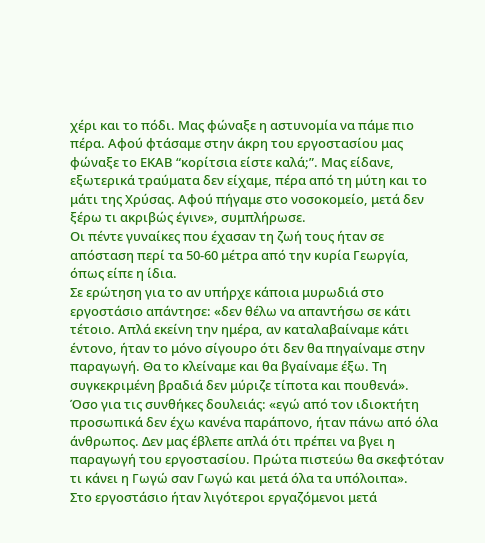χέρι και το πόδι. Μας φώναξε η αστυνομία να πάμε πιο πέρα. Αφού φτάσαμε στην άκρη του εργοστασίου μας φώναξε το ΕΚΑΒ “κορίτσια είστε καλά;”. Μας είδανε, εξωτερικά τραύματα δεν είχαμε, πέρα από τη μύτη και το μάτι της Χρύσας. Αφού πήγαμε στο νοσοκομείο, μετά δεν ξέρω τι ακριβώς έγινε», συμπλήρωσε.
Οι πέντε γυναίκες που έχασαν τη ζωή τους ήταν σε απόσταση περί τα 50-60 μέτρα από την κυρία Γεωργία, όπως είπε η ίδια.
Σε ερώτηση για το αν υπήρχε κάποια μυρωδιά στο εργοστάσιο απάντησε: «δεν θέλω να απαντήσω σε κάτι τέτοιο. Απλά εκείνη την ημέρα, αν καταλαβαίναμε κάτι έντονο, ήταν το μόνο σίγουρο ότι δεν θα πηγαίναμε στην παραγωγή. Θα το κλείναμε και θα βγαίναμε έξω. Τη συγκεκριμένη βραδιά δεν μύριζε τίποτα και πουθενά».
Όσο για τις συνθήκες δουλειάς: «εγώ από τον ιδιοκτήτη προσωπικά δεν έχω κανένα παράπονο, ήταν πάνω από όλα άνθρωπος. Δεν μας έβλεπε απλά ότι πρέπει να βγει η παραγωγή του εργοστασίου. Πρώτα πιστεύω θα σκεφτόταν τι κάνει η Γωγώ σαν Γωγώ και μετά όλα τα υπόλοιπα».
Στο εργοστάσιο ήταν λιγότεροι εργαζόμενοι μετά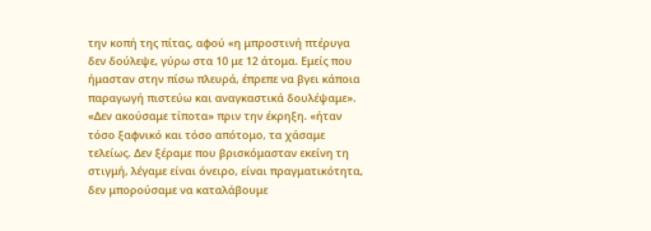την κοπή της πίτας, αφού «η μπροστινή πτέρυγα δεν δούλεψε, γύρω στα 10 με 12 άτομα. Εμείς που ήμασταν στην πίσω πλευρά, έπρεπε να βγει κάποια παραγωγή πιστεύω και αναγκαστικά δουλέψαμε».
«Δεν ακούσαμε τίποτα» πριν την έκρηξη. «ήταν τόσο ξαφνικό και τόσο απότομο, τα χάσαμε τελείως. Δεν ξέραμε που βρισκόμασταν εκείνη τη στιγμή, λέγαμε είναι όνειρο, είναι πραγματικότητα, δεν μπορούσαμε να καταλάβουμε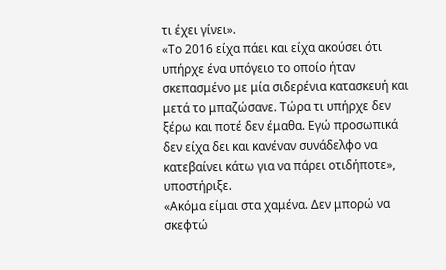τι έχει γίνει».
«Το 2016 είχα πάει και είχα ακούσει ότι υπήρχε ένα υπόγειο το οποίο ήταν σκεπασμένο με μία σιδερένια κατασκευή και μετά το μπαζώσανε. Τώρα τι υπήρχε δεν ξέρω και ποτέ δεν έμαθα. Εγώ προσωπικά δεν είχα δει και κανέναν συνάδελφο να κατεβαίνει κάτω για να πάρει οτιδήποτε», υποστήριξε.
«Ακόμα είμαι στα χαμένα. Δεν μπορώ να σκεφτώ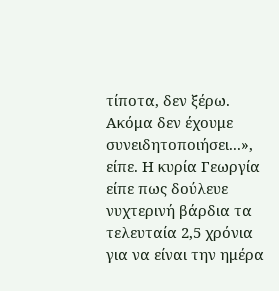τίποτα, δεν ξέρω. Ακόμα δεν έχουμε συνειδητοποιήσει...», είπε. Η κυρία Γεωργία είπε πως δούλευε νυχτερινή βάρδια τα τελευταία 2,5 χρόνια για να είναι την ημέρα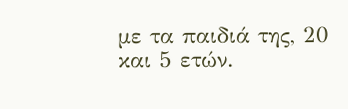με τα παιδιά της, 20 και 5 ετών.